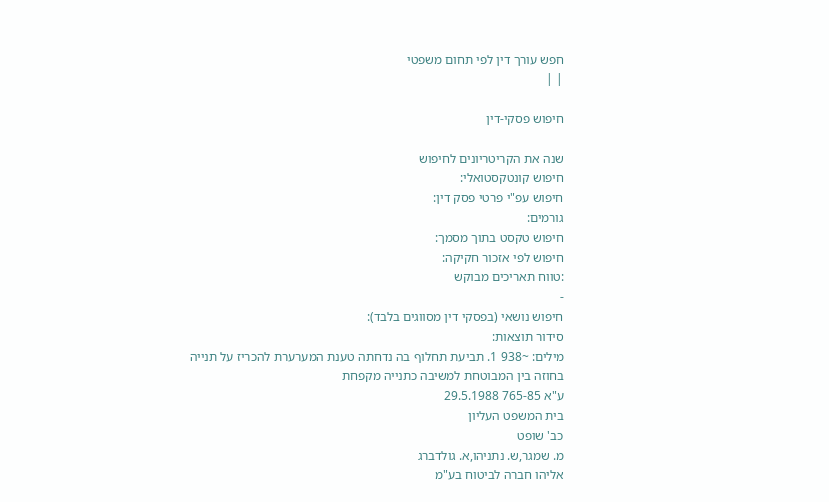חפש עורך דין לפי תחום משפטי
| |

חיפוש פסקי-דין

שנה את הקריטריונים לחיפוש
חיפוש קונטקסטואלי:
חיפוש עפ"י פרטי פסק דין:
גורמים:
חיפוש טקסט בתוך מסמך:
חיפוש לפי אזכור חקיקה:
:טווח תאריכים מבוקש
-
חיפוש נושאי (בפסקי דין מסווגים בלבד):
סידור תוצאות:
מילים: ~938 1. תביעת תחלוף בה נדחתה טענת המערערת להכריז על תנייה בחוזה בין המבוטחת למשיבה כתנייה מקפחת
ע"א 765-85 29.5.1988
בית המשפט העליון
כב' שופט
מ. שמגר,ש. נתניהו,א. גולדברג
אליהו חברה לביטוח בע"מ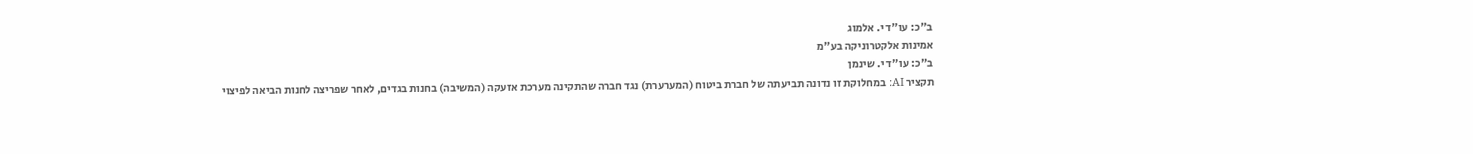ב"כ: עו"ד י. אלמוג
אמינות אלקטרוניקה בע"מ
ב"כ: עו"ד י. שינמן
תקציר AI: במחלוקת זו נדונה תביעתה של חברת ביטוח (המערערת) נגד חברה שהתקינה מערכת אזעקה (המשיבה) בחנות בגדים, לאחר שפריצה לחנות הביאה לפיצוי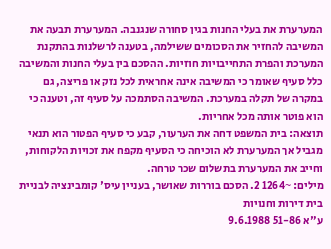המערערת את בעלי החנות בגין סחורה שנגנבה. המערערת תבעה את המשיבה להחזיר את הסכומים ששילמה, בטענה לרשלנות בהתקנת המערכת והפרת התחייבויות חוזיות. ההסכם בין בעלי החנות והמשיבה כלל סעיף שאומר כי המשיבה אינה אחראית לכל נזק או פריצה, גם במקרה של תקלה במערכת. המשיבה הסתמכה על סעיף זה, וטענה כי הוא פוטר אותה מכל אחריות.
תוצאה: בית המשפט דחה את הערעור, קבע כי סעיף הפטור הוא תנאי מגביל אך המערערת לא הוכיחה כי הסעיף מקפח את זכויות הלקוחות, וחייב את המערערת בתשלום שכר טרחה.
מילים: ~1264 2. הסכם בוררות שאושר, בעניין עיס' קומבינציה לבניית בית דירות וחנויות
ע"א 51-86 9.6.1988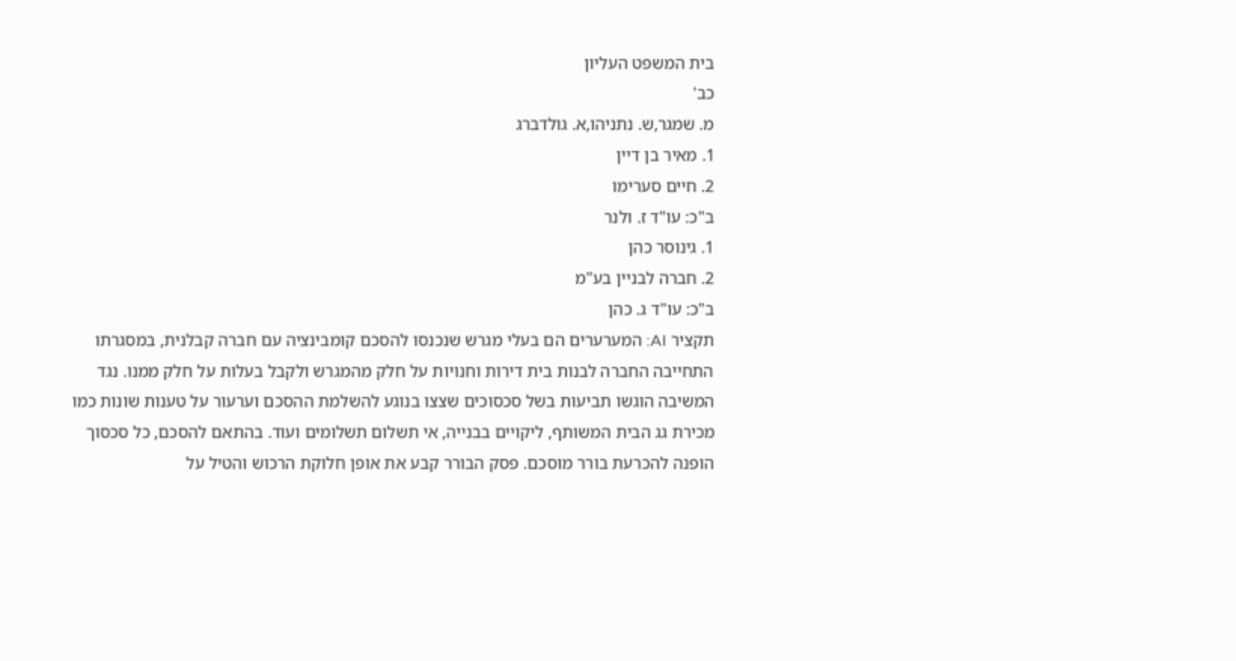בית המשפט העליון
כב'
מ. שמגר,ש. נתניהו,א. גולדברג
1. מאיר בן דיין
2. חיים סערימו
ב"כ: עו"ד ז. ולנר
1. גינוסר כהן
2. חברה לבניין בע"מ
ב"כ: עו"ד ג. כהן
תקציר AI: המערערים הם בעלי מגרש שנכנסו להסכם קומבינציה עם חברה קבלנית, במסגרתו התחייבה החברה לבנות בית דירות וחנויות על חלק מהמגרש ולקבל בעלות על חלק ממנו. נגד המשיבה הוגשו תביעות בשל סכסוכים שצצו בנוגע להשלמת ההסכם וערעור על טענות שונות כמו מכירת גג הבית המשותף, ליקויים בבנייה, אי תשלום תשלומים ועוד. בהתאם להסכם, כל סכסוך הופנה להכרעת בורר מוסכם. פסק הבורר קבע את אופן חלוקת הרכוש והטיל על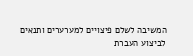המשיבה לשלם פיצויים למערערים ותנאים לביצוע העברת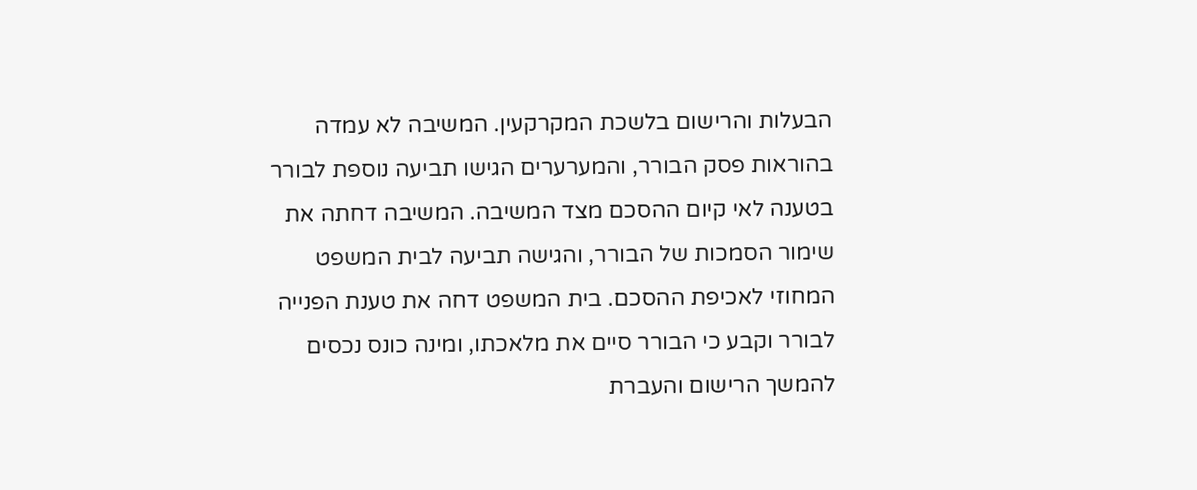הבעלות והרישום בלשכת המקרקעין. המשיבה לא עמדה בהוראות פסק הבורר, והמערערים הגישו תביעה נוספת לבורר בטענה לאי קיום ההסכם מצד המשיבה. המשיבה דחתה את שימור הסמכות של הבורר, והגישה תביעה לבית המשפט המחוזי לאכיפת ההסכם. בית המשפט דחה את טענת הפנייה לבורר וקבע כי הבורר סיים את מלאכתו, ומינה כונס נכסים להמשך הרישום והעברת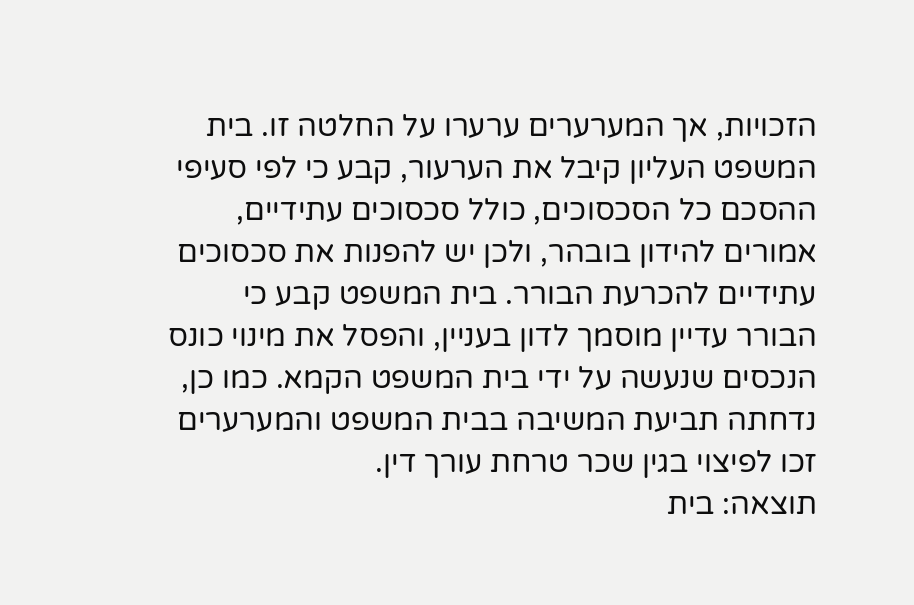הזכויות, אך המערערים ערערו על החלטה זו. בית המשפט העליון קיבל את הערעור, קבע כי לפי סעיפי ההסכם כל הסכסוכים, כולל סכסוכים עתידיים, אמורים להידון בובהר, ולכן יש להפנות את סכסוכים עתידיים להכרעת הבורר. בית המשפט קבע כי הבורר עדיין מוסמך לדון בעניין, והפסל את מינוי כונס הנכסים שנעשה על ידי בית המשפט הקמא. כמו כן, נדחתה תביעת המשיבה בבית המשפט והמערערים זכו לפיצוי בגין שכר טרחת עורך דין.
תוצאה: בית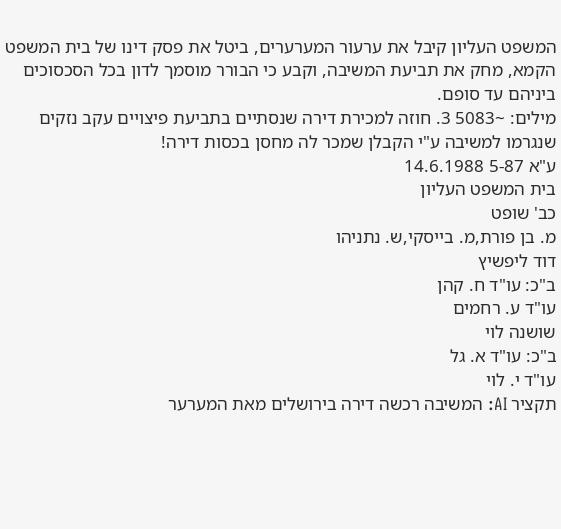המשפט העליון קיבל את ערעור המערערים, ביטל את פסק דינו של בית המשפט הקמא, מחק את תביעת המשיבה, וקבע כי הבורר מוסמך לדון בכל הסכסוכים ביניהם עד סופם.
מילים: ~5083 3. חוזה למכירת דירה שנסתיים בתביעת פיצויים עקב נזקים שנגרמו למשיבה ע"י הקבלן שמכר לה מחסן בכסות דירה!
ע"א 5-87 14.6.1988
בית המשפט העליון
כב' שופט
מ. בן פורת,מ. בייסקי,ש. נתניהו
דוד ליפשיץ
ב"כ: עו"ד ח. קהן
עו"ד ע. רחמים
שושנה לוי
ב"כ: עו"ד א. גל
עו"ד י. לוי
תקציר AI: המשיבה רכשה דירה בירושלים מאת המערער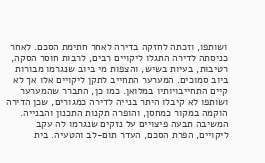ושותפו, וזכתה לחזקה בדירה לאחר חתימת הסכם. לאחר כניסתה לדירה התגלו ליקויים רבים, לרבות חוסר הסקה, רטיבות, בעיות בשיש, והצפות מי ביוב שנגרמו מבורות ביוב סמוכים. המערער התחייב לתקן ליקויים אלו אך לא קיים התחייבויותיו במלואן. כמו כן, התברר שהמערער ושותפו לא קיבלו היתר בנייה לדירה כמגורים, שכן הדירה הוקמה במקור כמחסן, והופרה תקנות התכנון והבנייה. המשיבה תבעה פיצויים על נזקים שנגרמו לה עקב ליקויים, הפרת הסכם, העדר תום-לב והטעיה. בית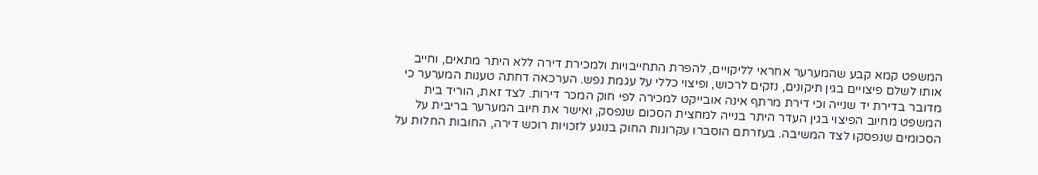המשפט קמא קבע שהמערער אחראי לליקויים, להפרת התחייבויות ולמכירת דירה ללא היתר מתאים, וחייב אותו לשלם פיצויים בגין תיקונים, נזקים לרכוש, ופיצוי כללי על עגמת נפש. הערכאה דחתה טענות המערער כי מדובר בדירת יד שנייה וכי דירת מרתף אינה אובייקט למכירה לפי חוק המכר דירות. לצד זאת, הוריד בית המשפט מחיוב הפיצוי בגין העדר היתר בנייה למחצית הסכום שנפסק, ואישר את חיוב המערער בריבית על הסכומים שנפסקו לצד המשיבה. בעזרתם הוסברו עקרונות החוק בנוגע לזכויות רוכש דירה, החובות החלות על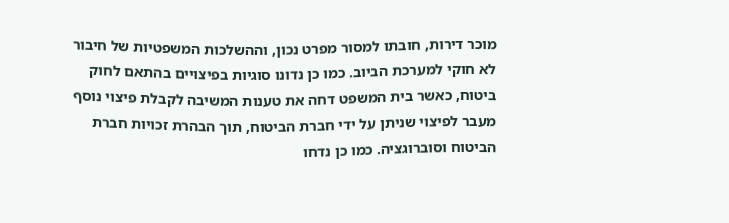מוכר דירות, חובתו למסור מפרט נכון, וההשלכות המשפטיות של חיבור לא חוקי למערכת הביוב. כמו כן נדונו סוגיות בפיצויים בהתאם לחוק ביטוח, כאשר בית המשפט דחה את טענות המשיבה לקבלת פיצוי נוסף מעבר לפיצוי שניתן על ידי חברת הביטוח, תוך הבהרת זכויות חברת הביטוח וסוברוגציה. כמו כן נדחו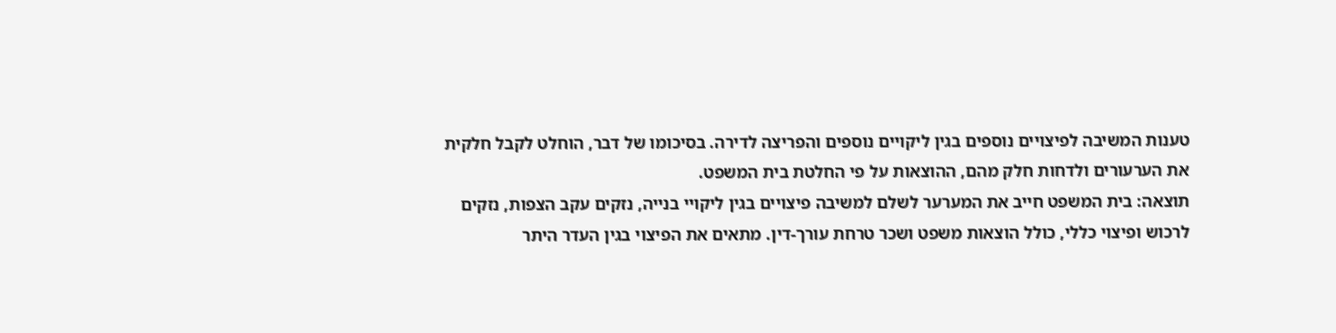טענות המשיבה לפיצויים נוספים בגין ליקויים נוספים והפריצה לדירה. בסיכומו של דבר, הוחלט לקבל חלקית את הערעורים ולדחות חלק מהם, ההוצאות על פי החלטת בית המשפט.
תוצאה: בית המשפט חייב את המערער לשלם למשיבה פיצויים בגין ליקויי בנייה, נזקים עקב הצפות, נזקים לרכוש ופיצוי כללי, כולל הוצאות משפט ושכר טרחת עורך-דין. מתאים את הפיצוי בגין העדר היתר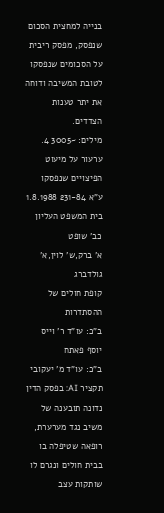בנייה למחצית הסכום שנפסק, מפסק ריבית על הסכומים שנפסקו לטובת המשיבה ודוחה את יתר טענות הצדדים.
מילים: ~3005 4. ערעור על מיעוט הפיצויים שנפסקו
ע"א 231-84 1.8.1988
בית המשפט העליון
כב' שופט
א' ברק,ש' לוין,א' גולדברג
קופת חולים של ההסתדרות
ב"כ: עו"ד ר' וייס
יוסף פאתח
ב"כ: עו"ד מ' יעקובי
תקציר AI: בפסק הדין נדונה תובענה של משיב נגד מערערת, רופאה שטיפלה בו בבית חולים ונגרם לו שותקות עצב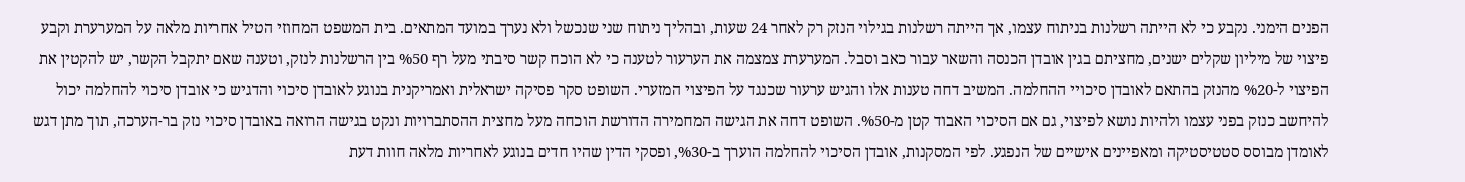הפנים הימני. נקבע כי לא הייתה רשלנות בניתוח עצמו, אך הייתה רשלנות בגילוי הנזק רק לאחר 24 שעות, ובהליך ניתוח שני שנכשל ולא נערך במועד המתאים. בית המשפט המחוזי הטיל אחריות מלאה על המערערת וקבע פיצוי של מיליון שקלים ישנים, מחציתם בגין אובדן הכנסה והשאר עבור כאב וסבל. המערערת צמצמה את הערעור לטענה כי לא הוכח קשר סיבתי מעל רף %50 בין הרשלנות לנזק, וטענה שאם יתקבל הקשר, יש להקטין את הפיצוי ל-%20 מהנזק בהתאם לאובדן סיכויי ההחלמה. המשיב דחה טענות אלו והגיש ערעור שכנגד על הפיצוי המזערי. השופט סקר פסיקה ישראלית ואמריקנית בנוגע לאובדן סיכוי והדגיש כי אובדן סיכוי להחלמה יכול להיחשב כנזק בפני עצמו ולהיות נושא לפיצוי, גם אם הסיכוי האבוד קטן מ-%50. השופט דחה את הגישה המחמירה הדורשת הוכחה מעל מחצית ההסתברויות ונקט בגישה הרואה באובדן סיכוי נזק בר-הערכה, תוך מתן דגש לאומדן מבוסס סטטיסטיקה ומאפיינים אישיים של הנפגע. לפי המסקנות, אובדן הסיכוי להחלמה הוערך ב-%30, ופסקי הדין שהיו חדים בנוגע לאחריות מלאה חוות דעת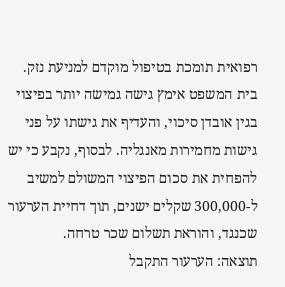רפואית תומכת בטיפול מוקדם למניעת נזק. בית המשפט אימץ גישה גמישה יותר בפיצוי בגין אובדן סיכוי, והעדיף את גישתו על פני גישות מחמירות מאנגליה. לבסוף, נקבע כי יש להפחית את סכום הפיצוי המשולם למשיב ל-300,000 שקלים ישנים, תוך דחיית הערעור שכנגד, והוראת תשלום שכר טרחה.
תוצאה: הערעור התקבל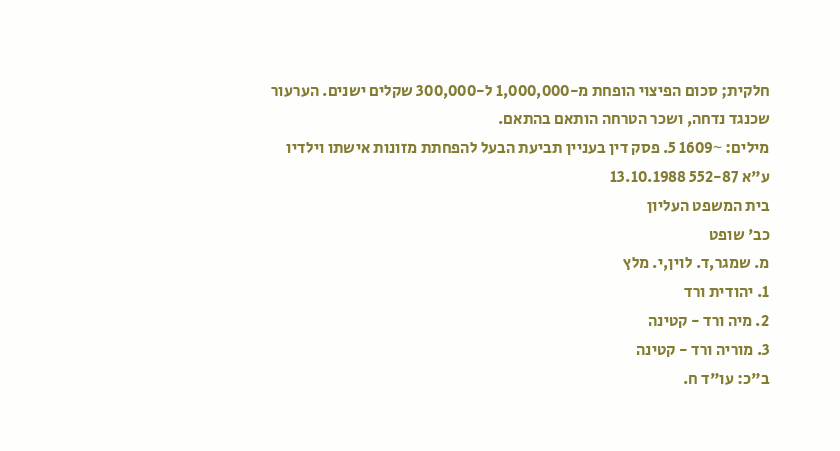חלקית; סכום הפיצוי הופחת מ-1,000,000 ל-300,000 שקלים ישנים. הערעור שכנגד נדחה, ושכר הטרחה הותאם בהתאם.
מילים: ~1609 5. פסק דין בעניין תביעת הבעל להפחתת מזונות אישתו וילדיו
ע"א 552-87 13.10.1988
בית המשפט העליון
כב' שופט
מ. שמגר,ד. לוין,י. מלץ
1. יהודית ורד
2. מיה ורד - קטינה
3. מוריה ורד - קטינה
ב"כ: עו"ד ח.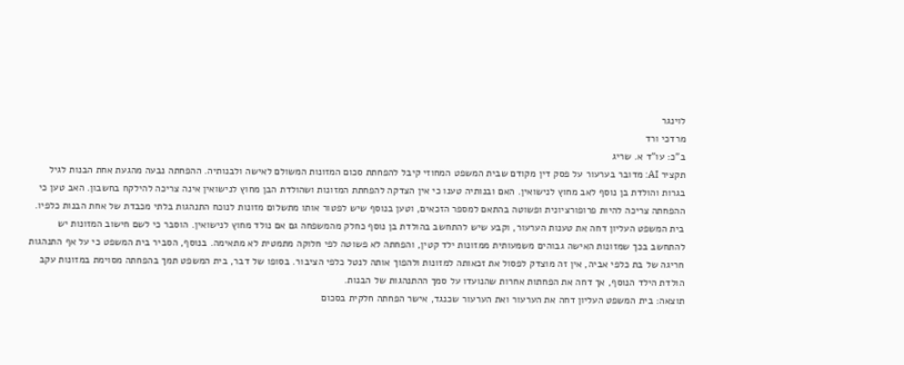לוינגר
מרדכי ורד
ב"כ: עו"ד א. שריג
תקציר AI: מדובר בערעור על פסק דין מקודם שבית המשפט המחוזי קיבל להפחתת סכום המזונות המשולם לאישה ולבנותיה. ההפחתה נבעה מהגעת אחת הבנות לגיל בגרות והולדת בן נוסף לאב מחוץ לנישואין. האם ובנותיה טענו כי אין הצדקה להפחתת המזונות ושהולדת הבן מחוץ לנישואין אינה צריכה להילקח בחשבון. האב טען כי ההפחתה צריכה להיות פרופורציונית ופשוטה בהתאם למספר הזכאים, וטען בנוסף שיש לפטור אותו מתשלום מזונות לנוכח התנהגות בלתי מכבדת של אחת הבנות כלפיו. בית המשפט העליון דחה את טענות הערעור, וקבע שיש להתחשב בהולדת בן נוסף כחלק מהמשפחה גם אם נולד מחוץ לנישואין. הוסבר כי לשם חישוב המזונות יש להתחשב בכך שמזונות האישה גבוהים משמעותית ממזונות ילד קטין, והפחתה לא פשוטה לפי חלוקה מתמטית לא מתאימה. בנוסף, הסביר בית המשפט כי על אף התנהגות חריגה של בת כלפי אביה, אין זה מוצדק לפסול את זכאותה למזונות ולהפוך אותה לנטל כלפי הציבור. בסופו של דבר, בית המשפט תמך בהפחתה מסוימת במזונות עקב הולדת הילד הנוסף, אך דחה את הפחתות אחרות שהנועדו על סמך ההתנהגות של הבנות.
תוצאה: בית המשפט העליון דחה את הערעור ואת הערעור שכנגד, אישר הפחתה חלקית בסכום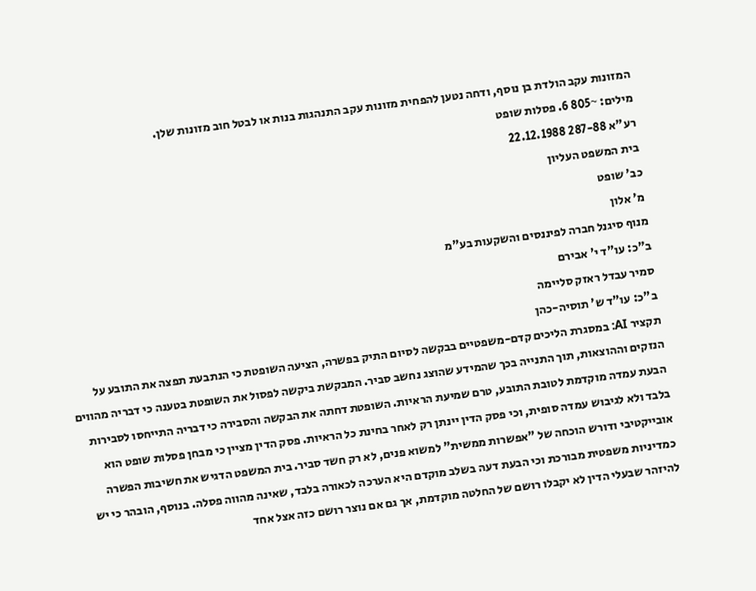המזונות עקב הולדת בן נוסף, ודחה נטען להפחית מזונות עקב התנהגות בנות או לבטל חוב מזונות שלן.
מילים: ~805 6. פסלות שופט
רע"א 287-88 22.12.1988
בית המשפט העליון
כב' שופט
מ' אלון
מנוף סיגנל חברה לפיננסים והשקעות בע"מ
ב"כ: עו"ד י' אבירם
סמיר עבדל ראזק סליימה
ב"כ: עו"ד ש' תוסיה-כהן
תקציר AI: במסגרת הליכים קדם-משפטיים בבקשה לסיום התיק בפשרה, הציעה השופטת כי הנתבעת תפצה את התובע על הנזקים וההוצאות, תוך התנייה בכך שהמידע שהוצג נחשב סביר. המבקשת ביקשה לפסול את השופטת בטענה כי דבריה מהווים הבעת עמדה מוקדמת לטובת התובע, טרם שמיעת הראיות. השופטת דחתה את הבקשה והסבירה כי דבריה התייחסו לסבירות בלבד ולא לגיבוש עמדה סופית, וכי פסק הדין יינתן רק לאחר בחינת כל הראיות. פסק הדין מציין כי מבחן פסלות שופט הוא אובייקטיבי ודורש הוכחה של "אפשרות ממשית" למשוא פנים, לא רק חשד סביר. בית המשפט הדגיש את חשיבות הפשרה כמדיניות משפטית מבורכת וכי הבעת דעה בשלב מוקדם היא הערכה לכאורה בלבד, שאינה מהווה פסלה. בנוסף, הובהר כי יש להיזהר שבעלי הדין לא יקבלו רושם של החלטה מוקדמת, אך גם אם נוצר רושם כזה אצל אחד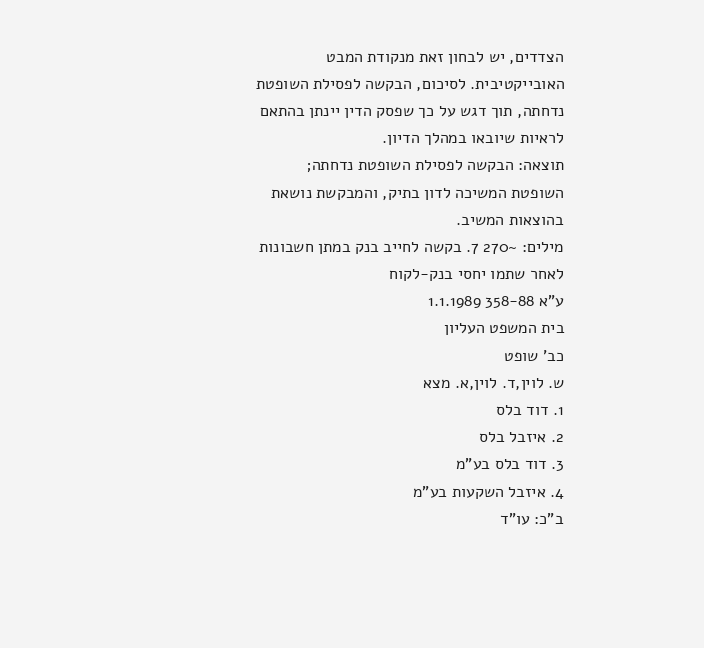הצדדים, יש לבחון זאת מנקודת המבט האובייקטיבית. לסיכום, הבקשה לפסילת השופטת נדחתה, תוך דגש על כך שפסק הדין יינתן בהתאם לראיות שיובאו במהלך הדיון.
תוצאה: הבקשה לפסילת השופטת נדחתה; השופטת המשיכה לדון בתיק, והמבקשת נושאת בהוצאות המשיב.
מילים: ~270 7. בקשה לחייב בנק במתן חשבונות לאחר שתמו יחסי בנק-לקוח
ע"א 358-88 1.1.1989
בית המשפט העליון
כב' שופט
ש. לוין,ד. לוין,א. מצא
1. דוד בלס
2. איזבל בלס
3. דוד בלס בע"מ
4. איזבל השקעות בע"מ
ב"כ: עו"ד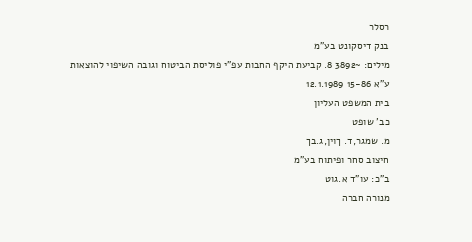רסלר
בנק דיסקונט בע"מ
מילים: ~3892 8. קביעת היקף החבות עפ"י פוליסת הביטוח וגובה השיפוי להוצאות
ע"א 15-86 12.1.1989
בית המשפט העליון
כב' שופט
מ. שמגר,ד. ךוין,ג.בך
חיצוב סחר ופיתוח בע"מ
ב"כ: עו"ד א.גוט
מנורה חברה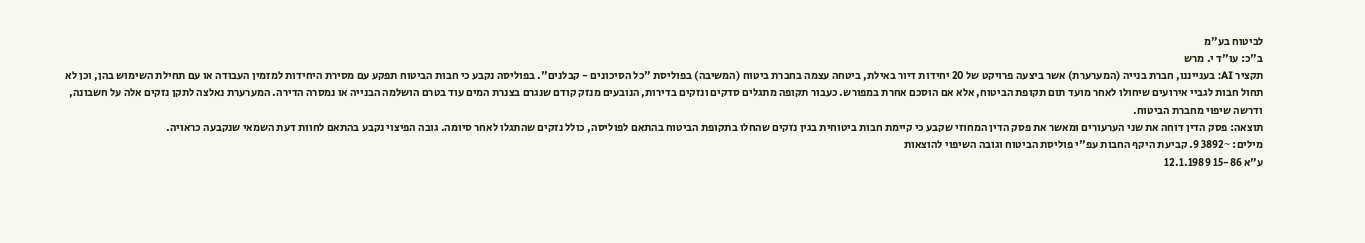לביטוח בע"מ
ב"כ: עו"ד י. מרש
תקציר AI: בענייננו, חברת בנייה (המערערת) אשר ביצעה פרויקט של 20 יחידות דיור באילת, ביטחה עצמה בחברת ביטוח (המשיבה) בפוליסת "כל הסיכונים - קבלנים". בפוליסה נקבע כי חבות הביטוח תפקע עם מסירת היחידות למזמין העבודה או עם תחילת השימוש בהן, וכן לא תחול חבות לגביי אירועים שיחולו לאחר מועד תום תקופת הביטוח, אלא אם הוסכם אחרת במפורש. כעבור תקופה מתגלים סדקים ונזקים בדירות, הנובעים מנזק קודם שנגרם בצנרת המים עוד בטרם הושלמה הבנייה או נמסרה הדירה. המערערת נאלצה לתקן נזקים אלה על חשבונה, ודרשה שיפוי מחברת הביטוח.
תוצאה: פסק הדין דוחה את שני הערעורים ומאשר את פסק הדין המחוזי שקבע כי קיימת חבות ביטוחית בגין נזקים שהחלו בתקופת הביטוח בהתאם לפוליסה, כולל נזקים שהתגלו לאחר סיומה. גובה הפיצוי נקבע בהתאם לחוות דעת השמאי שנקבעה כראויה.
מילים: ~3892 9. קביעת היקף החבות עפ"י פוליסת הביטוח וגובה השיפוי להוצאות
ע"א 15-86 12.1.1989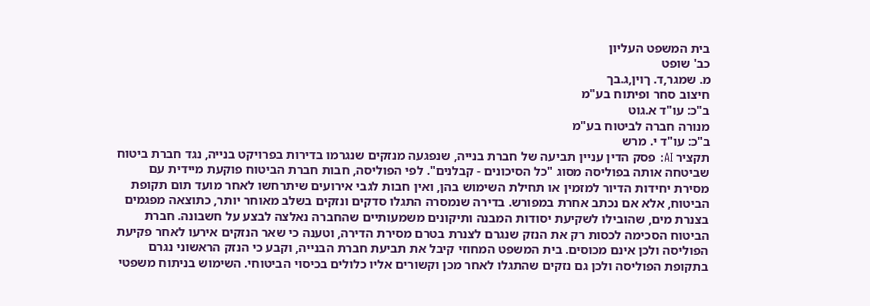בית המשפט העליון
כב' שופט
מ. שמגר,ד. ךוין,ג.בך
חיצוב סחר ופיתוח בע"מ
ב"כ: עו"ד א.גוט
מנורה חברה לביטוח בע"מ
ב"כ: עו"ד י. מרש
תקציר AI: פסק הדין עניין תביעה של חברת בנייה, שנפגעה מנזקים שנגרמו בדירות בפרויקט בנייה, נגד חברת ביטוח שביטחה אותה בפוליסה מסוג "כל הסיכונים - קבלנים". לפי הפוליסה, חבות חברת הביטוח פוקעת מיידית עם מסירת יחידות הדיור למזמין או תחילת השימוש בהן, ואין חבות לגבי אירועים שיתרחשו לאחר מועד תום תקופת הביטוח, אלא אם נכתב אחרת במפורש. בדירה שנמסרה התגלו סדקים ונזקים בשלב מאוחר יותר, כתוצאה מפגמים בצנרת מים, שהובילו לשקיעת יסודות המבנה ותיקונים משמעותיים שהחברה נאלצה לבצע על חשבונה. חברת הביטוח הסכימה לכסות רק את הנזק שנגרם לצנרת בטרם מסירת הדירה, וטענה כי שאר הנזקים אירעו לאחר פקיעת הפוליסה ולכן אינם מכוסים. בית המשפט המחוזי קיבל את תביעת חברת הבנייה, וקבע כי הנזק הראשוני נגרם בתקופת הפוליסה ולכן גם נזקים שהתגלו לאחר מכן וקשורים אליו כלולים בכיסוי הביטוחי. השימוש בניתוח משפטי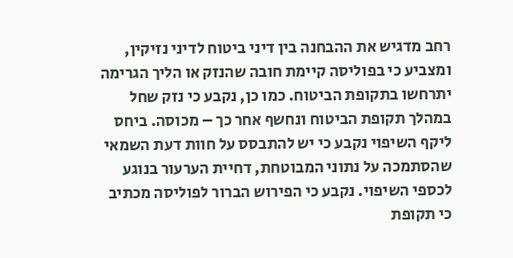רחב מדגיש את ההבחנה בין דיני ביטוח לדיני נזיקין, ומצביע כי בפוליסה קיימת חובה שהנזק או הליך הגרימה יתרחשו בתקופת הביטוח. כמו כן, נקבע כי נזק שחל במהלך תקופת הביטוח ונחשף אחר כך – מכוסה. ביחס ליקף השיפוי נקבע כי יש להתבסס על חוות דעת השמאי שהסתמכה על נתוני המבוטחת, דחיית הערעור בנוגע לכספי השיפוי. נקבע כי הפירוש הברור לפוליסה מכתיב כי תקופת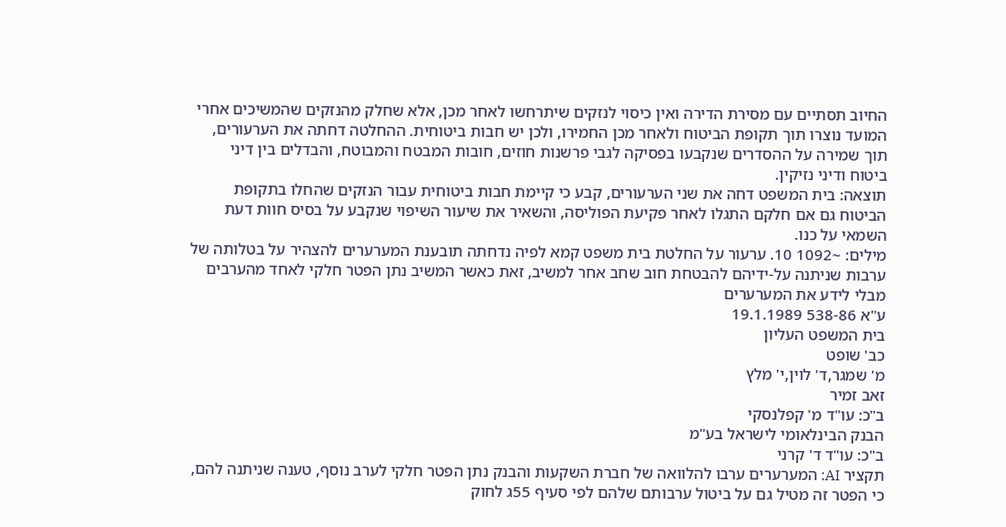החיוב תסתיים עם מסירת הדירה ואין כיסוי לנזקים שיתרחשו לאחר מכן, אלא שחלק מהנזקים שהמשיכים אחרי המועד נוצרו תוך תקופת הביטוח ולאחר מכן החמירו, ולכן יש חבות ביטוחית. ההחלטה דחתה את הערעורים, תוך שמירה על ההסדרים שנקבעו בפסיקה לגבי פרשנות חוזים, חובות המבטח והמבוטח, והבדלים בין דיני ביטוח ודיני נזיקין.
תוצאה: בית המשפט דחה את שני הערעורים, קבע כי קיימת חבות ביטוחית עבור הנזקים שהחלו בתקופת הביטוח גם אם חלקם התגלו לאחר פקיעת הפוליסה, והשאיר את שיעור השיפוי שנקבע על בסיס חוות דעת השמאי על כנו.
מילים: ~1092 10. ערעור על החלטת בית משפט קמא לפיה נדחתה תובענת המערערים להצהיר על בטלותה של ערבות שניתנה על-ידיהם להבטחת חוב שחב אחר למשיב, זאת כאשר המשיב נתן הפטר חלקי לאחד מהערבים מבלי לידע את המערערים
ע"א 538-86 19.1.1989
בית המשפט העליון
כב' שופט
מ' שמגר,ד' לוין,י' מלץ
זאב זמיר
ב"כ: עו"ד מ' קפלנסקי
הבנק הבינלאומי לישראל בע"מ
ב"כ: עו"ד ד' קרני
תקציר AI: המערערים ערבו להלוואה של חברת השקעות והבנק נתן הפטר חלקי לערב נוסף, טענה שניתנה להם, כי הפטר זה מטיל גם על ביטול ערבותם שלהם לפי סעיף 55ג לחוק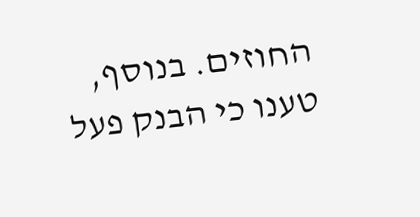החוזים. בנוסף, טענו כי הבנק פעל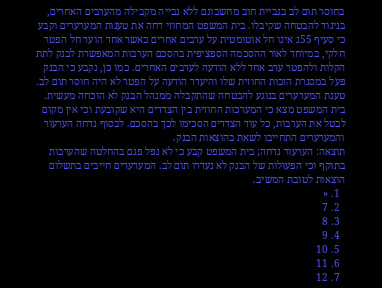בחוסר תום לב בגביית חוב מחשבונם ללא גבייה מקבילה מהערבים האחרים, בניגוד להבטחה שקיבלו. בית המשפט המחוזי דחה את טענות המערערים וקבע כי סעיף 55ג אינו חל אוטומטית על ערבים אחרים כאשר אחד הוער חל הפטר חלקי, במיוחד לאור ההסכמה הספציפית בהסכם הערבות המאפשרת לבנק לתת הקלות ולהפטר ערב אחד ללא הודעה לערבים האחרים. כמו כן, נקבע כי הבנק פעל במסגרת הזכות החוזית שלו והיעדר הודעה על הפטר לא היה חוסר תום לב. טענת המערערים בנוגע להבטחה שהתקבלה ממנהל הבנק לא הוכחה מעשית. בית המשפט מצא כי המערכות החוזית בין הצדדים היא שקובעת וכי אין מקום לבטל את הערבות, כל עוד הצדדים הסכימו לכך בהסכם. לבסוף נדחה הערעור והמערערים התחייבו לשאת בהוצאות הבנק.
תוצאה: הערעור נדחה; בית המשפט קבע כי לא נפל פגם בהחלטה שהערבות בתוקף וכי הפעולות של הבנק לא נעדרו תום לב. המערערים חייבים בתשלום הוצאות לטובת המשיב.
  1. «
  2. 7
  3. 8
  4. 9
  5. 10
  6. 11
  7. 12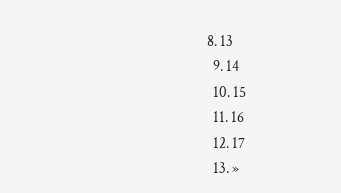8. 13
  9. 14
  10. 15
  11. 16
  12. 17
  13. »